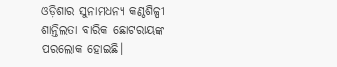ଓଡ଼ିଶାର ସୁନାମଧନ୍ୟ କଣ୍ଠଶିଳ୍ପୀ ଶାନ୍ତିଲତା ବାରିକ ଛୋଟରାୟଙ୍କ ପରଲୋକ ହୋଇଛି।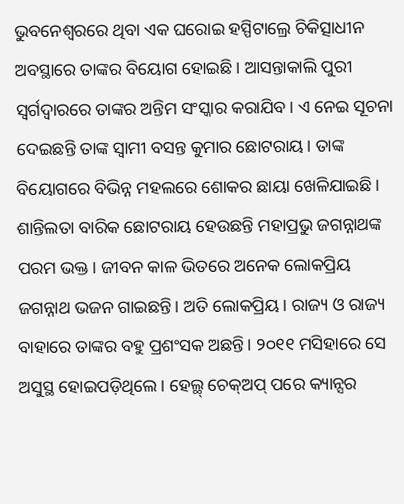ଭୁବନେଶ୍ୱରରେ ଥିବା ଏକ ଘରୋଇ ହସ୍ପିଟାଲ୍ରେ ଚିକିତ୍ସାଧୀନ ଅବସ୍ଥାରେ ତାଙ୍କର ବିୟୋଗ ହୋଇଛି। ଆସନ୍ତାକାଲି ପୁରୀ ସ୍ୱର୍ଗଦ୍ୱାରରେ ତାଙ୍କର ଅନ୍ତିମ ସଂସ୍କାର କରାଯିବ। ଏ ନେଇ ସୂଚନା ଦେଇଛନ୍ତି ତାଙ୍କ ସ୍ୱାମୀ ବସନ୍ତ କୁମାର ଛୋଟରାୟ। ତାଙ୍କ ବିୟୋଗରେ ବିଭିନ୍ନ ମହଲରେ ଶୋକର ଛାୟା ଖେଳିଯାଇଛି।
ଶାନ୍ତିଲତା ବାରିକ ଛୋଟରାୟ ହେଉଛନ୍ତି ମହାପ୍ରଭୁ ଜଗନ୍ନାଥଙ୍କ ପରମ ଭକ୍ତ। ଜୀବନ କାଳ ଭିତରେ ଅନେକ ଲୋକପ୍ରିୟ ଜଗନ୍ନାଥ ଭଜନ ଗାଇଛନ୍ତି। ଅତି ଲୋକପ୍ରିୟ। ରାଜ୍ୟ ଓ ରାଜ୍ୟ ବାହାରେ ତାଙ୍କର ବହୁ ପ୍ରଶଂସକ ଅଛନ୍ତି। ୨୦୧୧ ମସିହାରେ ସେ ଅସୁସ୍ଥ ହୋଇପଡ଼ିଥିଲେ। ହେଲ୍ଥ୍ ଚେକ୍ଅପ୍ ପରେ କ୍ୟାନ୍ସର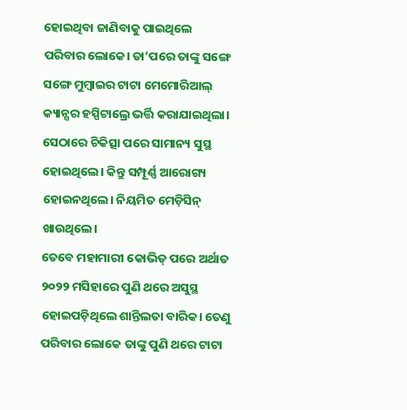ହୋଇଥିବା ଜାଣିବାକୁ ପାଇଥିଲେ ପରିବାର ଲୋକେ। ତା’ପରେ ତାଙ୍କୁ ସଙ୍ଗେ ସଙ୍ଗେ ମୁମ୍ୱାଇର ଟାଟା ମେମୋରିଆଲ୍ କ୍ୟାନ୍ସର ହସ୍ପିଟାଲ୍ରେ ଭର୍ତ୍ତି କରାଯାଇଥିଲା। ସେଠାରେ ଚିକିତ୍ସା ପରେ ସାମାନ୍ୟ ସୁସ୍ଥ ହୋଇଥିଲେ। କିନ୍ତୁ ସମ୍ପୂର୍ଣ୍ଣ ଆରୋଗ୍ୟ ହୋଇନଥିଲେ। ନିୟମିତ ମେଡ଼ିସିନ୍ ଖାଉଥିଲେ।
ତେବେ ମହାମାରୀ କୋଭିଡ୍ ପରେ ଅର୍ଥାତ ୨୦୨୨ ମସିହାରେ ପୁଣି ଥରେ ଅସୁସ୍ଥ ହୋଇପଡ଼ିଥିଲେ ଶାନ୍ତିଲତା ବାରିକ। ତେଣୁ ପରିବାର ଲୋକେ ତାଙ୍କୁ ପୁଣି ଥରେ ଟାଟା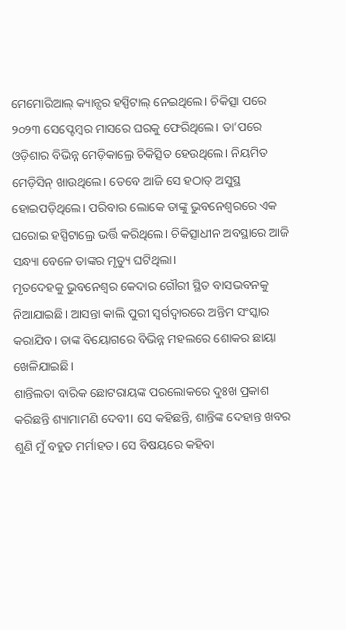ମେମୋରିଆଲ୍ କ୍ୟାନ୍ସର ହସ୍ପିଟାଲ୍ ନେଇଥିଲେ। ଚିକିତ୍ସା ପରେ ୨୦୨୩ ସେପ୍ଟେମ୍ୱର ମାସରେ ଘରକୁ ଫେରିଥିଲେ। ତା’ପରେ ଓଡ଼ିଶାର ବିଭିନ୍ନ ମେଡ଼ିକାଲ୍ରେ ଚିକିତ୍ସିତ ହେଉଥିଲେ। ନିୟମିତ ମେଡ଼ିସିନ୍ ଖାଉଥିଲେ। ତେବେ ଆଜି ସେ ହଠାତ୍ ଅସୁସ୍ଥ ହୋଇପଡ଼ିଥିଲେ। ପରିବାର ଲୋକେ ତାଙ୍କୁ ଭୁବନେଶ୍ୱରରେ ଏକ ଘରୋଇ ହସ୍ପିଟାଲ୍ରେ ଭର୍ତ୍ତି କରିଥିଲେ। ଚିକିତ୍ସାଧୀନ ଅବସ୍ଥାରେ ଆଜି ସନ୍ଧ୍ୟା ବେଳେ ତାଙ୍କର ମୃତ୍ୟୁ ଘଟିଥିଲା।
ମୃତଦେହକୁ ଭୁବନେଶ୍ୱର କେଦାର ଗୌରୀ ସ୍ଥିତ ବାସଭବନକୁ ନିଆଯାଇଛି। ଆସନ୍ତା କାଲି ପୁରୀ ସ୍ୱର୍ଗଦ୍ୱାରରେ ଅନ୍ତିମ ସଂସ୍କାର କରାଯିବ। ତାଙ୍କ ବିୟୋଗରେ ବିଭିନ୍ନ ମହଲରେ ଶୋକର ଛାୟା ଖେଳିଯାଇଛି।
ଶାନ୍ତିଲତା ବାରିକ ଛୋଟରାୟଙ୍କ ପରଲୋକରେ ଦୁଃଖ ପ୍ରକାଶ କରିଛନ୍ତି ଶ୍ୟାମାମଣି ଦେବୀ। ସେ କହିଛନ୍ତି, ଶାନ୍ତିଙ୍କ ଦେହାନ୍ତ ଖବର ଶୁଣି ମୁଁ ବହୁତ ମର୍ମାହତ। ସେ ବିଷୟରେ କହିବା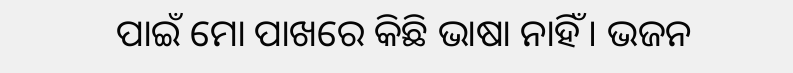ପାଇଁ ମୋ ପାଖରେ କିଛି ଭାଷା ନାହିଁ। ଭଜନ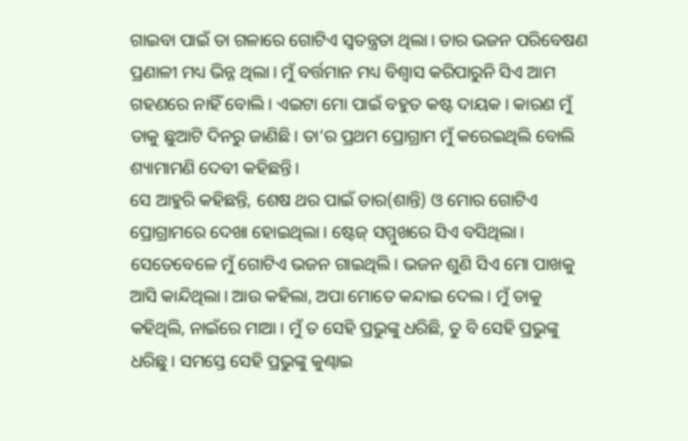ଗାଇବା ପାଇଁ ତା ଗଳାରେ ଗୋଟିଏ ସ୍ୱତନ୍ତ୍ରତା ଥିଲା। ତାର ଭଜନ ପରିବେଷଣ ପ୍ରଣାଳୀ ମଧ୍ୟ ଭିନ୍ନ ଥିଲା। ମୁଁ ବର୍ତ୍ତମାନ ମଧ୍ୟ ବିଶ୍ୱାସ କରିପାରୁନି ସିଏ ଆମ ଗହଣରେ ନାହିଁ ବୋଲି। ଏଇଟା ମୋ ପାଇଁ ବହୁତ କଷ୍ଟ ଦାୟକ। କାରଣ ମୁଁ ତାକୁ ଛୁଆଟି ଦିନରୁ ଜାଣିଛି। ତା’ର ପ୍ରଥମ ପ୍ରୋଗ୍ରାମ ମୁଁ କରେଇଥିଲି ବୋଲି ଶ୍ୟାମାମଣି ଦେବୀ କହିଛନ୍ତି।
ସେ ଆହୁରି କହିଛନ୍ତି, ଶେଷ ଥର ପାଇଁ ତାର(ଶାନ୍ତି) ଓ ମୋର ଗୋଟିଏ ପ୍ରୋଗ୍ରାମରେ ଦେଖା ହୋଇଥିଲା। ଷ୍ଟେଜ୍ ସମ୍ମୁଖରେ ସିଏ ବସିଥିଲା। ସେତେବେଳେ ମୁଁ ଗୋଟିଏ ଭଜନ ଗାଇଥିଲି। ଭଜନ ଶୁଣି ସିଏ ମୋ ପାଖକୁ ଆସି କାନ୍ଦିଥିଲା। ଆଉ କହିଲା, ଅପା ମୋତେ କନ୍ଦାଇ ଦେଲ। ମୁଁ ତାକୁ କହିଥିଲି, ନାଇଁରେ ମାଆ। ମୁଁ ତ ସେହି ପ୍ରଭୁଙ୍କୁ ଧରିଛି, ତୁ ବି ସେହି ପ୍ରଭୁଙ୍କୁ ଧରିଛୁ। ସମସ୍ତେ ସେହି ପ୍ରଭୁଙ୍କୁ କୁଣ୍ଢାଇ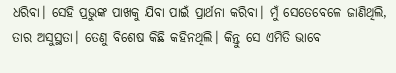ଧରିବା। ସେହି ପ୍ରଭୁଙ୍କ ପାଖକୁ ଯିବା ପାଇଁ ପ୍ରାର୍ଥନା କରିବା। ମୁଁ ସେତେବେଳେ ଜାଣିଥିଲି, ତାର ଅସୁସ୍ଥତା। ତେଣୁ ବିଶେଷ କିଛି କହିନଥିଲି। କିନ୍ତୁ ସେ ଏମିତି ଭାବେ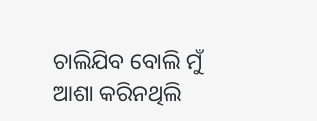ଚାଲିଯିବ ବୋଲି ମୁଁ ଆଶା କରିନଥିଲି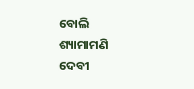ବୋଲି ଶ୍ୟାମାମଣି ଦେବୀ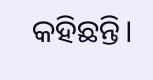କହିଛନ୍ତି।